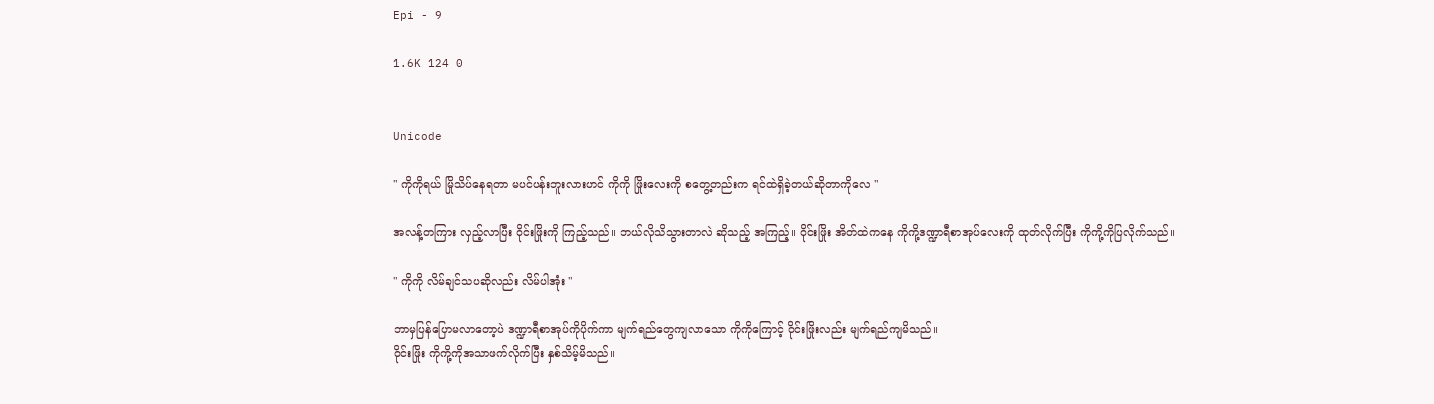Epi - 9

1.6K 124 0


Unicode

" ကိုကိုရယ် မြိုသိပ်နေရတာ မပင်ပန်းဘူးလားဟင် ကိုကို ဖြိုးလေးကို စတွေ့တည်းက ရင်ထဲရှိခဲ့တယ်ဆိုတာကိုလေ "

အလန့်တကြား လှည့်လာပြီး ဝိုင်းဖြိုးကို ကြည့်သည်။ ဘယ်လိုသိသွားတာလဲ ဆိုသည့် အကြည့်။ ဝိုင်းဖြိုး အိတ်ထဲကနေ ကိုကို့ဒဏ္ဍာရီစာအုပ်လေးကို ထုတ်လိုက်ပြီး ကိုကို့ကိုပြလိုက်သည်။

" ကိုကို လိမ်ချင်သပဆိုလည်း လိမ်ပါအုံး "

ဘာမှပြန်ပြောမလာတော့ပဲ ဒဏ္ဍာရီစာအုပ်ကိုပိုက်ကာ မျက်ရည်တွေကျလာသော ကိုကိုကြောင့် ဝိုင်းဖြိုးလည်း မျက်ရည်ကျမိသည်။
ဝိုင်းဖြိုး ကိုကို့ကိုအသာဖက်လိုက်ပြီး နှစ်သိမ့်မိသည်။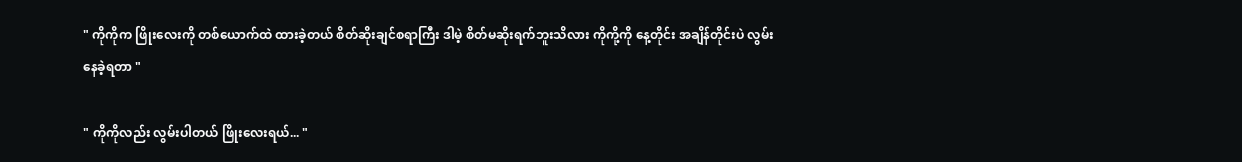" ကိုကိုက ဖြိုးလေးကို တစ်ယောက်ထဲ ထားခဲ့တယ် စိတ်ဆိုးချင်စရာကြီး ဒါမဲ့ စိတ်မဆိုးရက်ဘူးသိလား ကိုကို့ကို နေ့တိုင်း အချိန်တိုင်းပဲ လွမ်းနေခဲ့ရတာ "

" ကိုကိုလည်း လွမ်းပါတယ် ဖြိုးလေးရယ်... "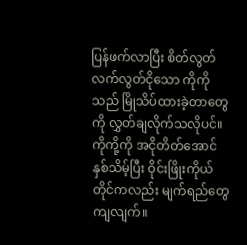ပြန်ဖက်လာပြီး စိတ်လွတ်လက်လွတ်ငိုသော ကိုကိုသည် မြိုသိပ်ထားခဲ့တာတွေကို လွှတ်ချလိုက်သလိုပင်။ ကိုကို့ကို အငိုတိတ်အောင် နှစ်သိမ့်ပြီး ဝိုင်းဖြိုးကိုယ်တိုင်ကလည်း မျက်ရည်တွေကျလျက်။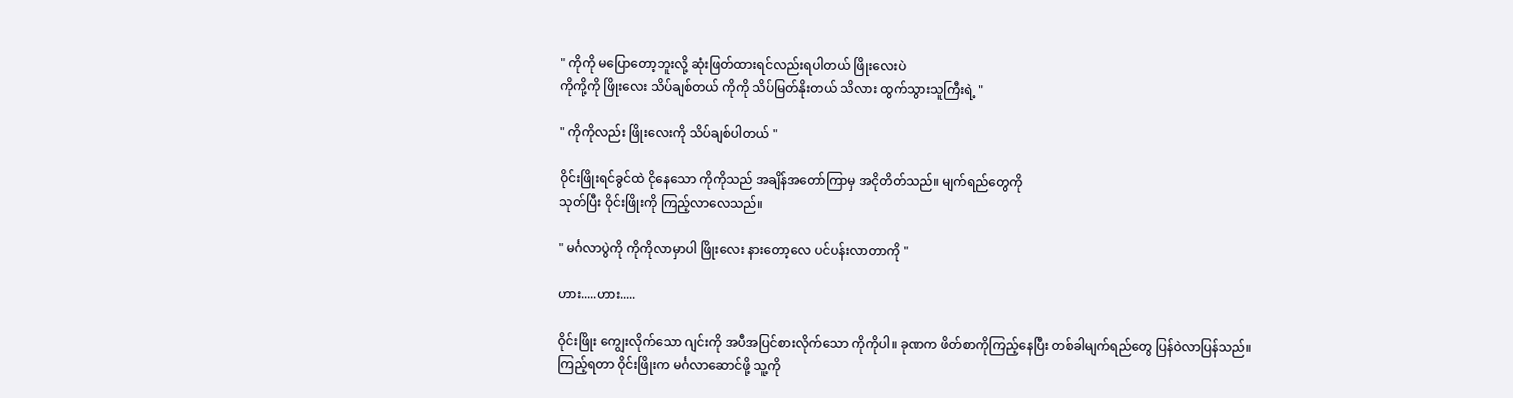" ကိုကို မပြောတော့ဘူးလို့ ဆုံးဖြတ်ထားရင်လည်းရပါတယ် ဖြိုးလေးပဲ
ကိုကို့ကို ဖြိုးလေး သိပ်ချစ်တယ် ကိုကို သိပ်မြတ်နိုးတယ် သိလား ထွက်သွားသူကြီးရဲ့ "

" ကိုကိုလည်း ဖြိုးလေးကို သိပ်ချစ်ပါတယ် "

ဝိုင်းဖြိုးရင်ခွင်ထဲ ငိုနေသော ကိုကိုသည် အချိန်အတော်ကြာမှ အငိုတိတ်သည်။ မျက်ရည်တွေကို
သုတ်ပြီး ဝိုင်းဖြိုးကို ကြည့်လာလေသည်။

" မင်္ဂလာပွဲကို ကိုကိုလာမှာပါ ဖြိုးလေး နားတော့လေ ပင်ပန်းလာတာကို "

ဟား.....ဟား.....

ဝိုင်းဖြိုး ကျွေးလိုက်သော ဂျင်းကို အပီအပြင်စားလိုက်သော ကိုကိုပါ။ ခုဏက ဖိတ်စာကိုကြည့်နေပြီး တစ်ခါမျက်ရည်တွေ ပြန်ဝဲလာပြန်သည်။
ကြည့်ရတာ ဝိုင်းဖြိုးက မင်္ဂလာဆောင်ဖို့ သူ့ကို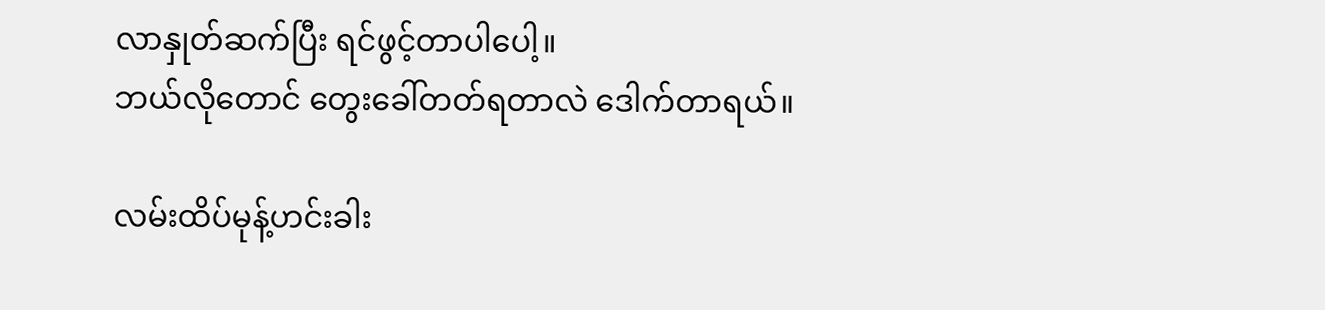လာနှုတ်ဆက်ပြီး ရင်ဖွင့်တာပါပေါ့။
ဘယ်လိုတောင် တွေးခေါ်တတ်ရတာလဲ ဒေါက်တာရယ်။

လမ်းထိပ်မုန့်ဟင်းခါး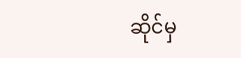ဆိုင်မှ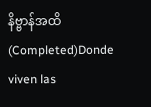နိဗ္ဗာန်အထိ(Completed)Donde viven las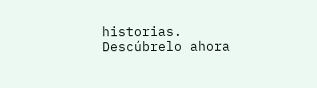historias. Descúbrelo ahora